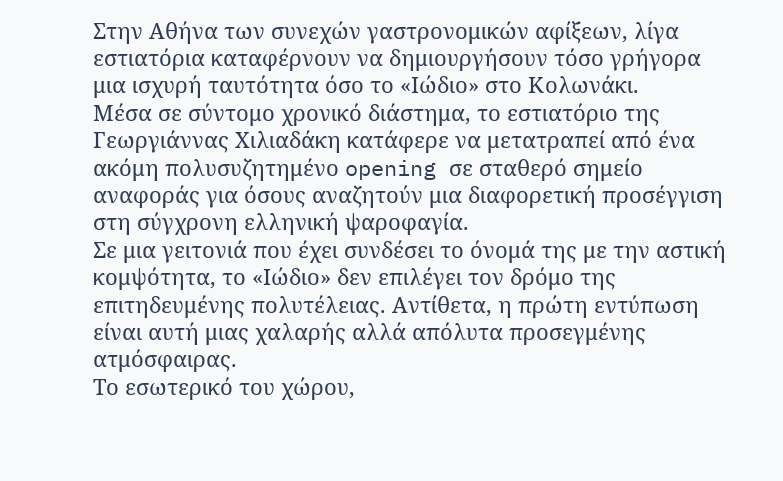Στην Αθήνα των συνεχών γαστρονομικών αφίξεων, λίγα εστιατόρια καταφέρνουν να δημιουργήσουν τόσο γρήγορα μια ισχυρή ταυτότητα όσο το «Ιώδιο» στο Κολωνάκι.
Μέσα σε σύντομο χρονικό διάστημα, το εστιατόριο της Γεωργιάννας Χιλιαδάκη κατάφερε να μετατραπεί από ένα ακόμη πολυσυζητημένο opening σε σταθερό σημείο αναφοράς για όσους αναζητούν μια διαφορετική προσέγγιση στη σύγχρονη ελληνική ψαροφαγία.
Σε μια γειτονιά που έχει συνδέσει το όνομά της με την αστική κομψότητα, το «Ιώδιο» δεν επιλέγει τον δρόμο της επιτηδευμένης πολυτέλειας. Αντίθετα, η πρώτη εντύπωση είναι αυτή μιας χαλαρής αλλά απόλυτα προσεγμένης ατμόσφαιρας.
Το εσωτερικό του χώρου,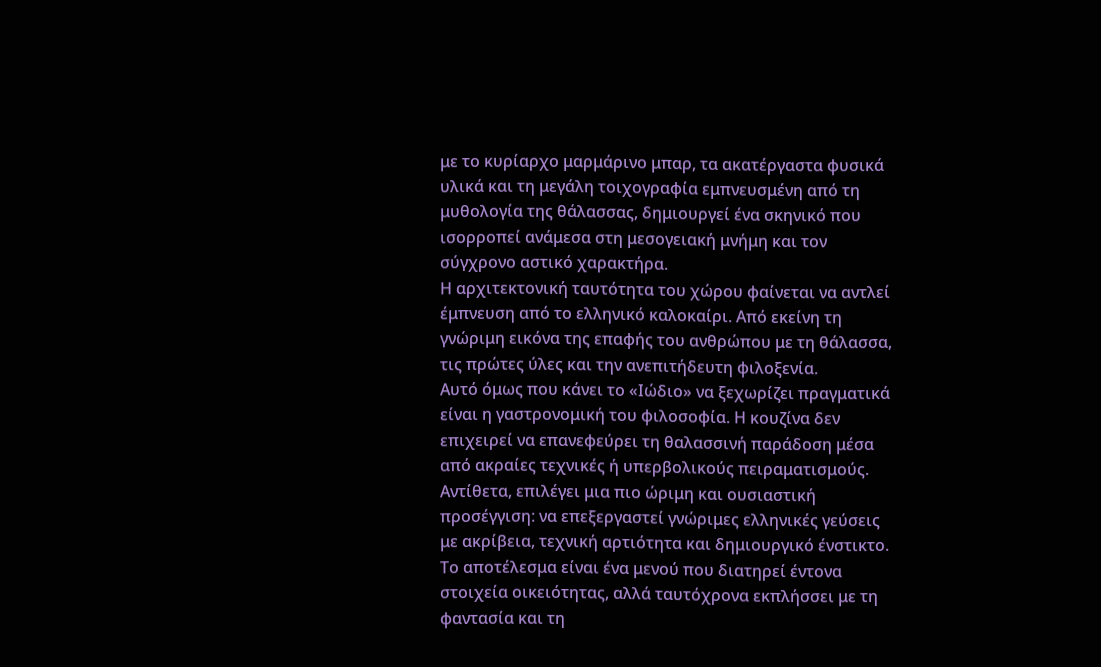με το κυρίαρχο μαρμάρινο μπαρ, τα ακατέργαστα φυσικά υλικά και τη μεγάλη τοιχογραφία εμπνευσμένη από τη μυθολογία της θάλασσας, δημιουργεί ένα σκηνικό που ισορροπεί ανάμεσα στη μεσογειακή μνήμη και τον σύγχρονο αστικό χαρακτήρα.
Η αρχιτεκτονική ταυτότητα του χώρου φαίνεται να αντλεί έμπνευση από το ελληνικό καλοκαίρι. Από εκείνη τη γνώριμη εικόνα της επαφής του ανθρώπου με τη θάλασσα, τις πρώτες ύλες και την ανεπιτήδευτη φιλοξενία.
Αυτό όμως που κάνει το «Ιώδιο» να ξεχωρίζει πραγματικά είναι η γαστρονομική του φιλοσοφία. Η κουζίνα δεν επιχειρεί να επανεφεύρει τη θαλασσινή παράδοση μέσα από ακραίες τεχνικές ή υπερβολικούς πειραματισμούς.
Αντίθετα, επιλέγει μια πιο ώριμη και ουσιαστική προσέγγιση: να επεξεργαστεί γνώριμες ελληνικές γεύσεις με ακρίβεια, τεχνική αρτιότητα και δημιουργικό ένστικτο.
Το αποτέλεσμα είναι ένα μενού που διατηρεί έντονα στοιχεία οικειότητας, αλλά ταυτόχρονα εκπλήσσει με τη φαντασία και τη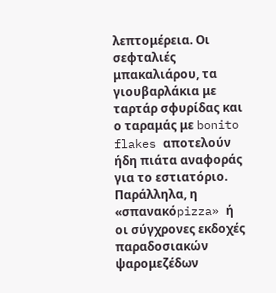λεπτομέρεια. Οι σεφταλιές μπακαλιάρου, τα γιουβαρλάκια με ταρτάρ σφυρίδας και ο ταραμάς με bonito flakes αποτελούν ήδη πιάτα αναφοράς για το εστιατόριο.
Παράλληλα, η «σπανακόpizza» ή οι σύγχρονες εκδοχές παραδοσιακών ψαρομεζέδων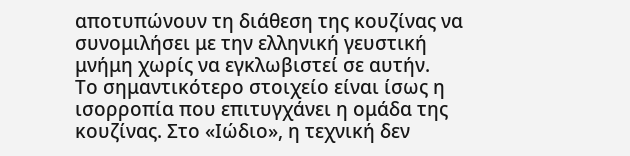αποτυπώνουν τη διάθεση της κουζίνας να συνομιλήσει με την ελληνική γευστική μνήμη χωρίς να εγκλωβιστεί σε αυτήν.
Το σημαντικότερο στοιχείο είναι ίσως η ισορροπία που επιτυγχάνει η ομάδα της κουζίνας. Στο «Ιώδιο», η τεχνική δεν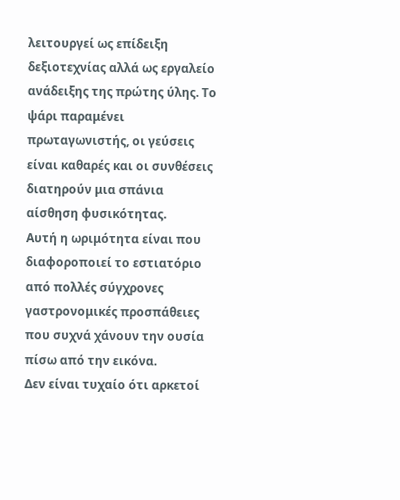λειτουργεί ως επίδειξη δεξιοτεχνίας αλλά ως εργαλείο ανάδειξης της πρώτης ύλης. Το ψάρι παραμένει πρωταγωνιστής, οι γεύσεις είναι καθαρές και οι συνθέσεις διατηρούν μια σπάνια αίσθηση φυσικότητας.
Αυτή η ωριμότητα είναι που διαφοροποιεί το εστιατόριο από πολλές σύγχρονες γαστρονομικές προσπάθειες που συχνά χάνουν την ουσία πίσω από την εικόνα.
Δεν είναι τυχαίο ότι αρκετοί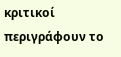κριτικοί περιγράφουν το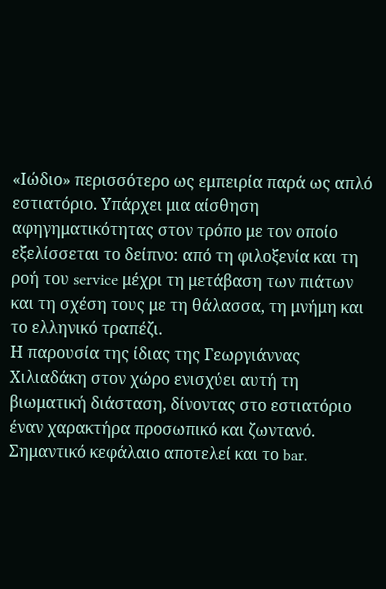«Ιώδιο» περισσότερο ως εμπειρία παρά ως απλό εστιατόριο. Υπάρχει μια αίσθηση αφηγηματικότητας στον τρόπο με τον οποίο εξελίσσεται το δείπνο: από τη φιλοξενία και τη ροή του service μέχρι τη μετάβαση των πιάτων και τη σχέση τους με τη θάλασσα, τη μνήμη και το ελληνικό τραπέζι.
Η παρουσία της ίδιας της Γεωργιάννας Χιλιαδάκη στον χώρο ενισχύει αυτή τη βιωματική διάσταση, δίνοντας στο εστιατόριο έναν χαρακτήρα προσωπικό και ζωντανό.
Σημαντικό κεφάλαιο αποτελεί και το bar.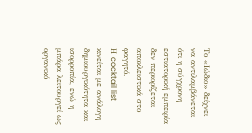Το «Ιώδιο» δείχνει να αντιλαμβάνεται ότι η σύγχρονη εστιατορική εμπειρία δεν περιορίζεται αποκλειστικά στο φαγητό.
Η cocktail list κινείται με ανάλογη δημιουργικότητα και ισορροπία, ενώ η μπάρα λειτουργεί ως οργανικό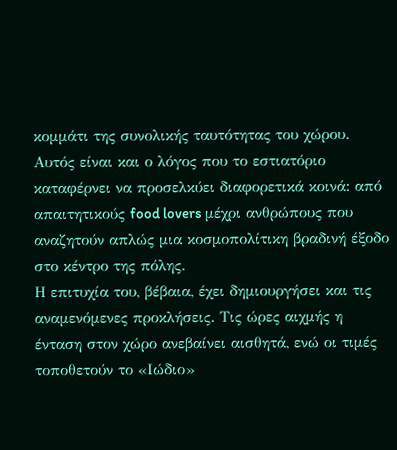κομμάτι της συνολικής ταυτότητας του χώρου. Αυτός είναι και ο λόγος που το εστιατόριο καταφέρνει να προσελκύει διαφορετικά κοινά: από απαιτητικούς food lovers μέχρι ανθρώπους που αναζητούν απλώς μια κοσμοπολίτικη βραδινή έξοδο στο κέντρο της πόλης.
Η επιτυχία του, βέβαια, έχει δημιουργήσει και τις αναμενόμενες προκλήσεις. Τις ώρες αιχμής η ένταση στον χώρο ανεβαίνει αισθητά, ενώ οι τιμές τοποθετούν το «Ιώδιο»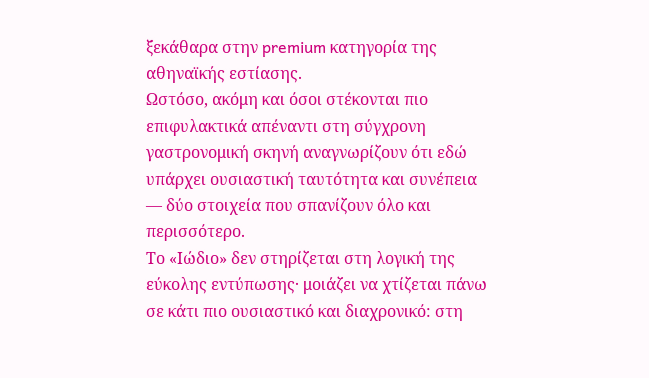ξεκάθαρα στην premium κατηγορία της αθηναϊκής εστίασης.
Ωστόσο, ακόμη και όσοι στέκονται πιο επιφυλακτικά απέναντι στη σύγχρονη γαστρονομική σκηνή αναγνωρίζουν ότι εδώ υπάρχει ουσιαστική ταυτότητα και συνέπεια — δύο στοιχεία που σπανίζουν όλο και περισσότερο.
Το «Ιώδιο» δεν στηρίζεται στη λογική της εύκολης εντύπωσης· μοιάζει να χτίζεται πάνω σε κάτι πιο ουσιαστικό και διαχρονικό: στη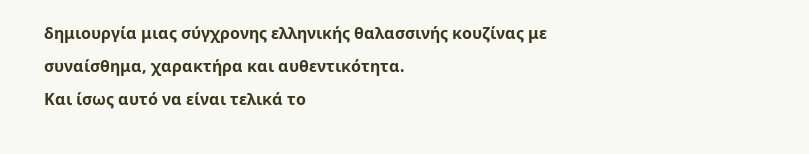δημιουργία μιας σύγχρονης ελληνικής θαλασσινής κουζίνας με συναίσθημα, χαρακτήρα και αυθεντικότητα.
Και ίσως αυτό να είναι τελικά το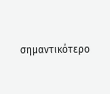σημαντικότερο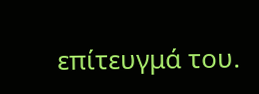επίτευγμά του.